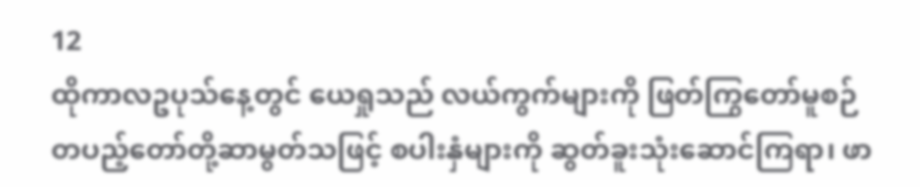12
ထိုကာလဥပုသ်နေ့တွင် ယေရှုသည် လယ်ကွက်များကို ဖြတ်ကြွတော်မူစဉ် တပည့်တော်တို့ဆာမွတ်သဖြင့် စပါးနှံများကို ဆွတ်ခူးသုံးဆောင်ကြရာ၊ ဖာ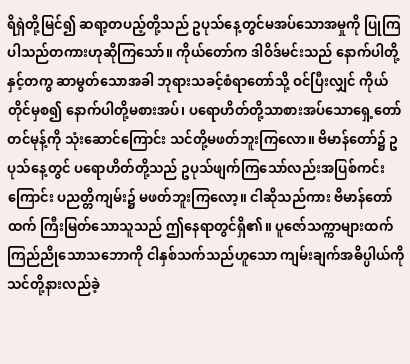ရိရှဲတို့မြင်၍ ဆရာ့တပည့်တို့သည် ဥပုသ်နေ့တွင်မအပ်သောအမှုကို ပြုကြပါသည်တကားဟုဆိုကြသော်။ ကိုယ်တော်က ဒါဝိဒ်မင်းသည် နောက်ပါတို့နှင့်တကွ ဆာမွတ်သောအခါ ဘုရားသခင့်စံရာတော်သို့ ဝင်ပြီးလျှင် ကိုယ်တိုင်မှစ၍ နောက်ပါတို့မစားအပ်၊ ပရောဟိတ်တို့သာစားအပ်သောရှေ့တော်တင်မုန့်ကို သုံးဆောင်ကြောင်း သင်တို့မဖတ်ဘူးကြလော။ ဗိမာန်တော်၌ ဥပုသ်နေ့တွင် ပရောဟိတ်တို့သည် ဥပုသ်ဖျက်ကြသော်လည်းအပြစ်ကင်းကြောင်း ပညတ္တိကျမ်း၌ မဖတ်ဘူးကြလော့။ ငါဆိုသည်ကား ဗိမာန်တော်ထက် ကြီးမြတ်သောသူသည် ဤနေရာတွင်ရှိ၏။ ပူဇော်သက္ကာများထက် ကြည်ညိုသောသဘောကို ငါနှစ်သက်သည်ဟူသော ကျမ်းချက်အဓိပ္ပါယ်ကို သင်တို့နားလည်ခဲ့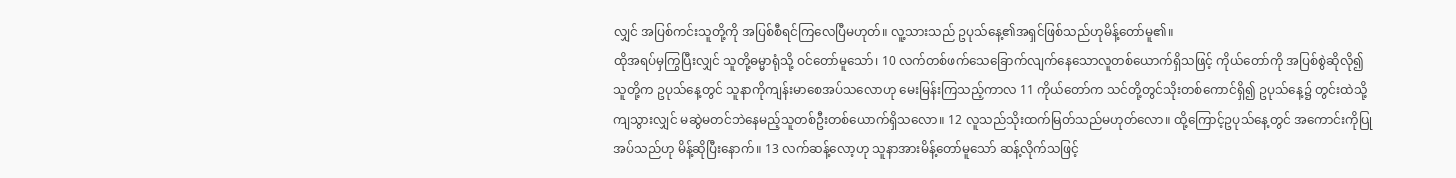လျှင် အပြစ်ကင်းသူတို့ကို အပြစ်စီရင်ကြလေပြီမဟုတ်။ လူ့သားသည် ဥပုသ်နေ့၏အရှင်ဖြစ်သည်ဟုမိန့်တော်မူ၏။
ထိုအရပ်မှကြွပြီးလျှင် သူတို့ဓမ္မာရုံသို့ ဝင်တော်မူသော်၊ 10 လက်တစ်ဖက်သေခြောက်လျက်နေသောလူတစ်ယောက်ရှိသဖြင့် ကိုယ်တော်ကို အပြစ်စွဲဆိုလို၍ သူတို့က ဥပုသ်နေ့တွင် သူနာကိုကျန်းမာစေအပ်သလောဟု မေးမြန်းကြသည့်ကာလ 11 ကိုယ်တော်က သင်တို့တွင်သိုးတစ်ကောင်ရှိ၍ ဥပုသ်နေ့၌ တွင်းထဲသို့ကျသွားလျှင် မဆွဲမတင်ဘဲနေမည့်သူတစ်ဦးတစ်ယောက်ရှိသလော။ 12 လူသည်သိုးထက်မြတ်သည်မဟုတ်လော။ ထို့ကြောင့်ဥပုသ်နေ့တွင် အကောင်းကိုပြုအပ်သည်ဟု မိန့်ဆိုပြီးနောက်။ 13 လက်ဆန့်လော့ဟု သူနာအားမိန့်တော်မူသော် ဆန့်လိုက်သဖြင့်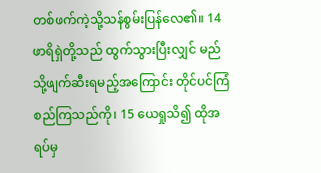တစ်ဖက်ကဲ့သို့သန်စွမ်းပြန်လေ၏။ 14 ဖာရိရှဲတို့သည် ထွက်သွားပြီးလျှင် မည်သို့ဖျက်ဆီးရမည့်အကြောင်း တိုင်ပင်ကြံစည်ကြသည်ကို၊ 15 ယေရှုသိ၍ ထိုအရပ်မှ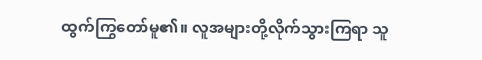ထွက်ကြွတော်မူ၏။ လူအများတို့လိုက်သွားကြရာ သူ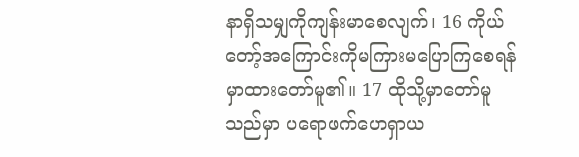နာရှိသမျှကိုကျန်းမာစေလျက်၊ 16 ကိုယ်တော့်အကြောင်းကိုမကြားမပြောကြစေရန် မှာထားတော်မူ၏။ 17 ထိုသို့မှာတော်မူသည်မှာ ပရောဖက်ဟေရှာယ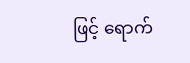ဖြင့် ရောက်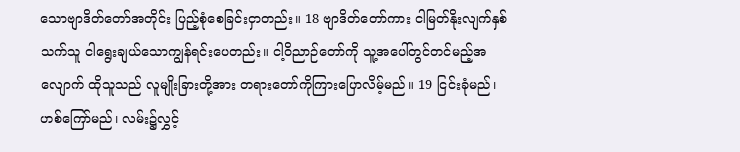သောဗျာဒိတ်တော်အတိုင်း ပြည့်စုံစေခြင်းငှာတည်း။ 18 ဗျာဒိတ်တော်ကား ငါမြတ်နိုးလျက်နှစ်သက်သူ ငါရွေးချယ်သောကျွန်ရင်းပေတည်း။ ငါ့ဝိညာဉ်တော်ကို သူ့အပေါ်တွင်တင်မည့်အလျောက် ထိုသူသည် လူမျိုးခြားတို့အား တရားတော်ကိုကြားပြောလိမ့်မည်။ 19 ငြင်းခုံမည်၊ ဟစ်ကြော်မည်၊ လမ်း၌လွှင့်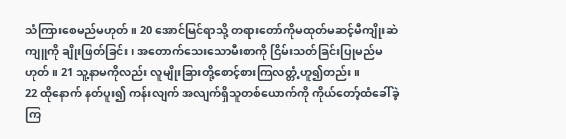သံကြားစေမည်မဟုတ်။ 20 အောင်မြင်ရာသို့ တရားတော်ကိုမထုတ်မဆင့်မီကျိုးဆဲကျူကို ချိုးဖြတ်ခြင်း၊ အတောက်သေးသောမီးစာကို ငြိမ်းသတ်ခြင်းပြုမည်မဟုတ်။ 21 သူ့နာမကိုလည်း လူမျိုးခြားတို့စောင့်စားကြလတ္တံ့ဟူ၍တည်း။
22 ထိုနောက် နတ်ပူး၍ ကန်းလျက် အလျက်ရှိသူတစ်ယောက်ကို ကိုယ်တော့်ထံခေါ်ခဲ့ကြ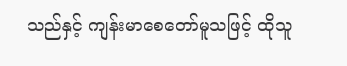သည်နှင့် ကျန်းမာစေတော်မူသဖြင့် ထိုသူ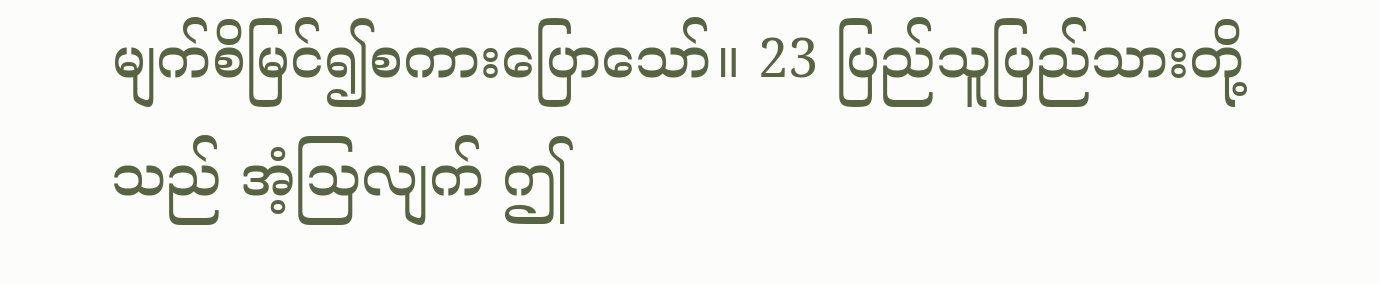မျက်စိမြင်၍စကားပြောသော်။ 23 ပြည်သူပြည်သားတို့သည် အံ့သြလျက် ဤ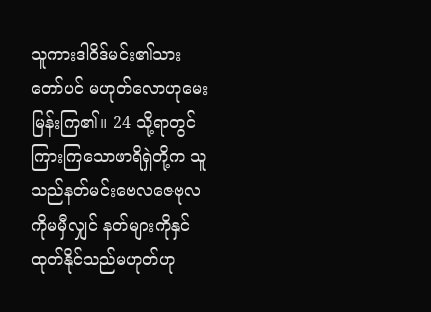သူကားဒါဝိဒ်မင်း၏သားတော်ပင် မဟုတ်လောဟုမေးမြန်းကြ၏။ 24 သို့ရာတွင်ကြားကြသောဖာရိရှဲတို့က သူသည်နတ်မင်းဗေလဇေဗုလကိုမမှီလျှင် နတ်များကိုနှင်ထုတ်နိုင်သည်မဟုတ်ဟု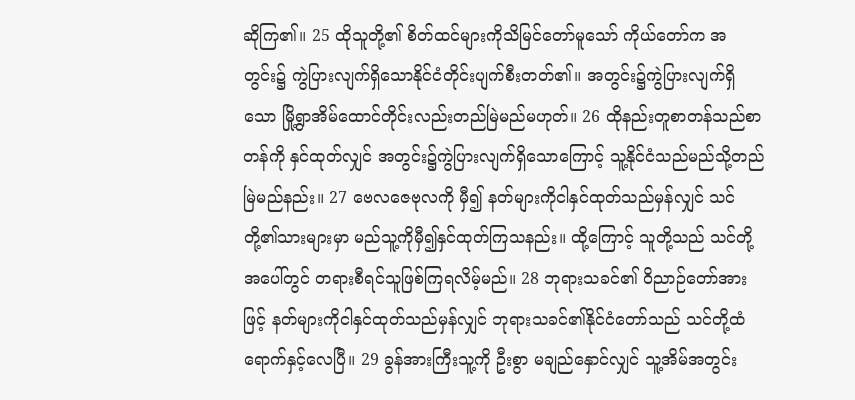ဆိုကြ၏။ 25 ထိုသူတို့၏ စိတ်ထင်များကိုသိမြင်တော်မူသော် ကိုယ်တော်က အတွင်း၌ ကွဲပြားလျက်ရှိသောနိုင်ငံတိုင်းပျက်စီးတတ်၏။ အတွင်း၌ကွဲပြားလျက်ရှိသော မြို့ရွာအိမ်ထောင်တိုင်းလည်းတည်မြဲမည်မဟုတ်။ 26 ထိုနည်းတူစာတန်သည်စာတန်ကို နှင်ထုတ်လျှင် အတွင်း၌ကွဲပြားလျက်ရှိသောကြောင့် သူ့နိုင်ငံသည်မည်သို့တည်မြဲမည်နည်း။ 27 ဗေလဇေဗုလကို မှီ၍ နတ်များကိုငါနှင်ထုတ်သည်မှန်လျှင် သင်တို့၏သားများမှာ မည်သူ့ကိုမှီ၍နှင်ထုတ်ကြသနည်း။ ထို့ကြောင့် သူတို့သည် သင်တို့အပေါ်တွင် တရားစီရင်သူဖြစ်ကြရလိမ့်မည်။ 28 ဘုရားသခင်၏ ဝိညာဉ်တော်အားဖြင့် နတ်များကိုငါနှင်ထုတ်သည်မှန်လျှင် ဘုရားသခင်၏နိုင်ငံတော်သည် သင်တို့ထံရောက်နှင့်လေပြီ။ 29 ခွန်အားကြီးသူ့ကို ဦးစွာ မချည်နှောင်လျှင် သူ့အိမ်အတွင်း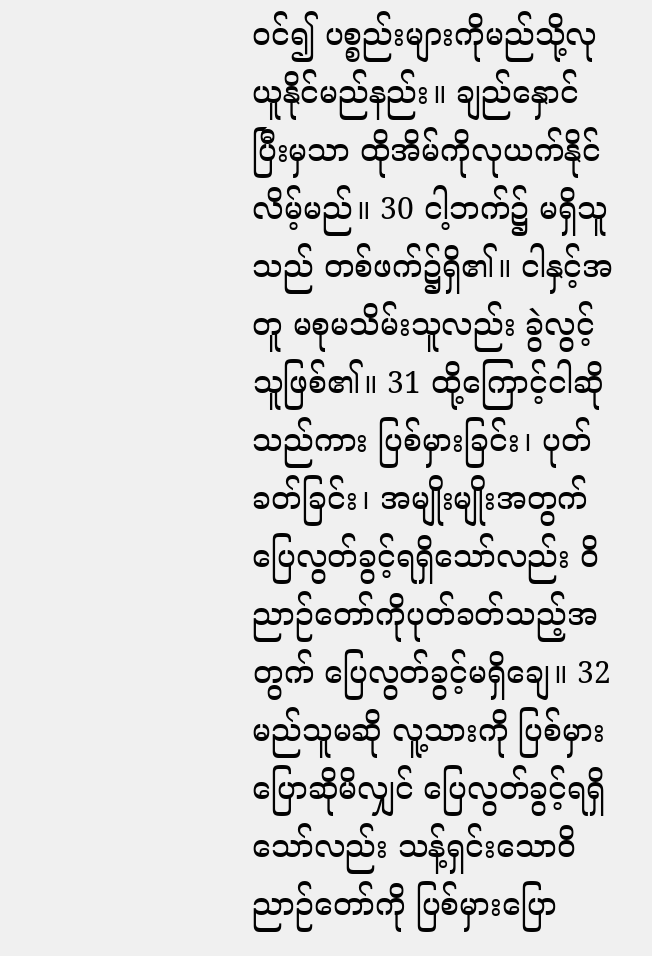ဝင်၍ ပစ္စည်းများကိုမည်သို့လုယူနိုင်မည်နည်း။ ချည်နှောင်ပြီးမှသာ ထိုအိမ်ကိုလုယက်နိုင်လိမ့်မည်။ 30 ငါ့ဘက်၌ မရှိသူသည် တစ်ဖက်၌ရှိ၏။ ငါနှင့်အတူ မစုမသိမ်းသူလည်း ခွဲလွင့်သူဖြစ်၏။ 31 ထို့ကြောင့်ငါဆိုသည်ကား ပြစ်မှားခြင်း၊ ပုတ်ခတ်ခြင်း၊ အမျိုးမျိုးအတွက် ပြေလွတ်ခွင့်ရရှိသော်လည်း ဝိညာဉ်တော်ကိုပုတ်ခတ်သည့်အတွက် ပြေလွတ်ခွင့်မရှိချေ။ 32 မည်သူမဆို လူ့သားကို ပြစ်မှားပြောဆိုမိလျှင် ပြေလွတ်ခွင့်ရရှိသော်လည်း သန့်ရှင်းသောဝိညာဉ်တော်ကို ပြစ်မှားပြော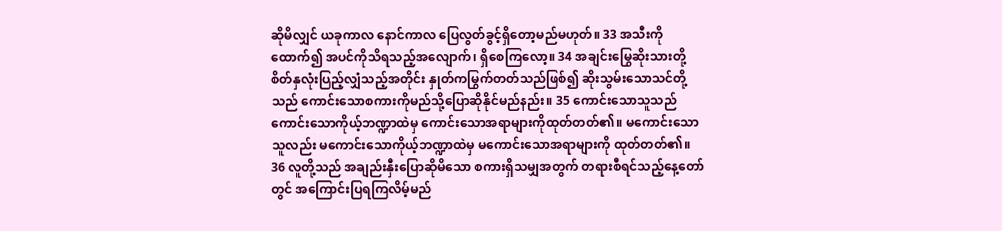ဆိုမိလျှင် ယခုကာလ နောင်ကာလ ပြေလွတ်ခွင့်ရှိတော့မည်မဟုတ်။ 33 အသီးကိုထောက်၍ အပင်ကိုသိရသည့်အလျောက်၊ ရှိစေကြလော့။ 34 အချင်းမြွေဆိုးသားတို့ စိတ်နှလုံးပြည့်လျှံသည့်အတိုင်း နှုတ်ကမြွက်တတ်သည်ဖြစ်၍ ဆိုးသွမ်းသောသင်တို့သည် ကောင်းသောစကားကိုမည်သို့ပြောဆိုနိုင်မည်နည်း။ 35 ကောင်းသောသူသည် ကောင်းသောကိုယ့်ဘဏ္ဍာထဲမှ ကောင်းသောအရာများကိုထုတ်တတ်၏။ မကောင်းသောသူလည်း မကောင်းသောကိုယ့်ဘဏ္ဍာထဲမှ မကောင်းသောအရာများကို ထုတ်တတ်၏။ 36 လူတို့သည် အချည်းနှီးပြောဆိုမိသော စကားရှိသမျှအတွက် တရားစီရင်သည့်နေ့တော်တွင် အကြောင်းပြရကြလိမ့်မည်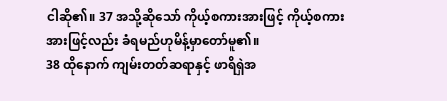ငါဆို၏။ 37 အသို့ဆိုသော် ကိုယ့်စကားအားဖြင့် ကိုယ့်စကားအားဖြင့်လည်း ခံရမည်ဟုမိန့်မှာတော်မူ၏။
38 ထိုနောက် ကျမ်းတတ်ဆရာနှင့် ဖာရိရှဲအ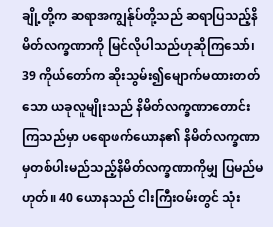ချို့တို့က ဆရာအကျွန်ုပ်တို့သည် ဆရာပြသည့်နိမိတ်လက္ခဏာကို မြင်လိုပါသည်ဟုဆိုကြသော်၊ 39 ကိုယ်တော်က ဆိုးသွမ်း၍မျောက်မထားတတ်သော ယခုလူမျိုးသည် နိမိတ်လက္ခဏာတောင်းကြသည်မှာ ပရောဖက်ယောန၏ နိမိတ်လက္ခဏာမှတစ်ပါးမည်သည့်နိမိတ်လက္ခဏာကိုမျှ ပြမည်မဟုတ်။ 40 ယောနသည် ငါးကြီးဝမ်းတွင် သုံး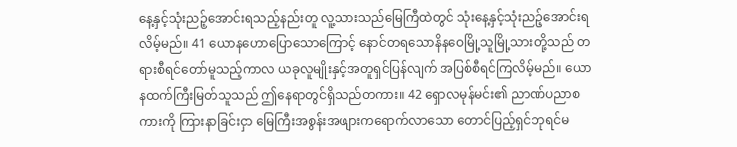နေ့နှင့်သုံးညဉ့်အောင်းရသည့်နည်းတူ လူ့သားသည်မြေကြီထဲတွင် သုံးနေ့နှင့်သုံးညဉ့်အောင်းရလိမ့်မည်။ 41 ယောနဟောပြောသောကြောင့် နောင်တရသောနိနဝေမြို့သူမြို့သားတို့သည် တရားစီရင်တော်မူသည့်ကာလ ယခုလူမျိုးနှင့်အတူရှင်ပြန်လျက် အပြစ်စီရင်ကြလိမ့်မည်။ ယောနထက်ကြီးမြတ်သူသည် ဤနေရာတွင်ရှိသည်တကား။ 42 ရှောလမုန်မင်း၏ ညာဏ်ပညာစကားကို ကြားနာခြင်းငှာ မြေကြီးအစွန်းအဖျားကရောက်လာသော တောင်ပြည့်ရှင်ဘုရင်မ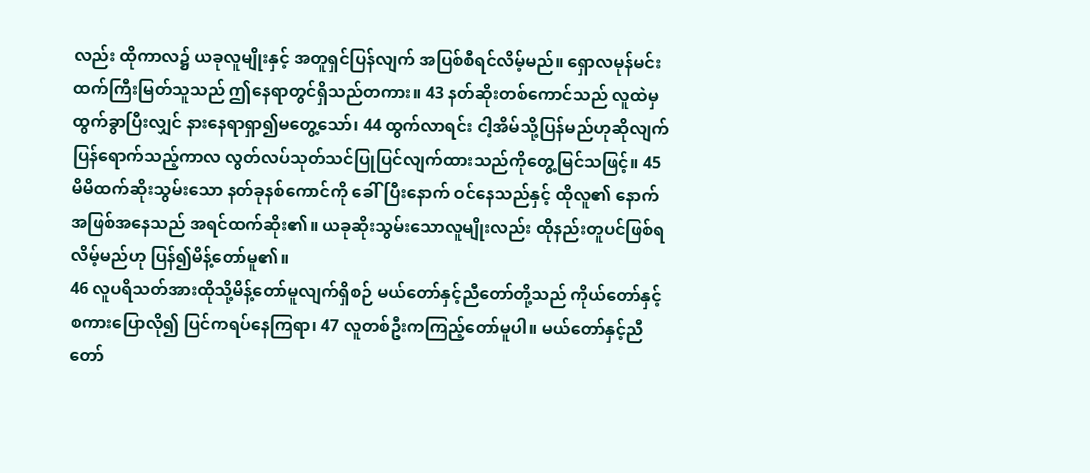လည်း ထိုကာလ၌ ယခုလူမျိုးနှင့် အတူရှင်ပြန်လျက် အပြစ်စီရင်လိမ့်မည်။ ရှောလမုန်မင်းထက်ကြီးမြတ်သူသည် ဤနေရာတွင်ရှိသည်တကား။ 43 နတ်ဆိုးတစ်ကောင်သည် လူထဲမှထွက်ခွာပြီးလျှင် နားနေရာရှာ၍မတွေ့သော်၊ 44 ထွက်လာရင်း ငါ့အိမ်သို့ပြန်မည်ဟုဆိုလျက် ပြန်ရောက်သည့်ကာလ လွတ်လပ်သုတ်သင်ပြုပြင်လျက်ထားသည်ကိုတွေ့မြင်သဖြင့်။ 45 မိမိထက်ဆိုးသွမ်းသော နတ်ခုနစ်ကောင်ကို ခေါ်ပြီးနောက် ဝင်နေသည်နှင့် ထိုလူ၏ နောက်အဖြစ်အနေသည် အရင်ထက်ဆိုး၏။ ယခုဆိုးသွမ်းသောလူမျိုးလည်း ထိုနည်းတူပင်ဖြစ်ရလိမ့်မည်ဟု ပြန်၍မိန့်တော်မူ၏။
46 လူပရိသတ်အားထိုသို့မိန့်တော်မူလျက်ရှိစဉ် မယ်တော်နှင့်ညီတော်တို့သည် ကိုယ်တော်နှင့်စကားပြောလို၍ ပြင်ကရပ်နေကြရာ၊ 47 လူတစ်ဦးကကြည့်တော်မူပါ။ မယ်တော်နှင့်ညီတော်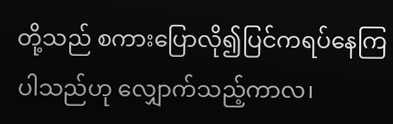တို့သည် စကားပြောလို၍ပြင်ကရပ်နေကြပါသည်ဟု လျှောက်သည့်ကာလ၊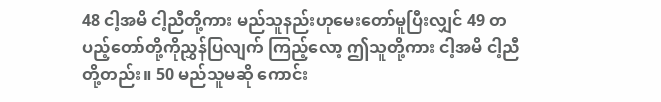48 ငါ့အမိ ငါ့ညီတို့ကား မည်သူနည်းဟုမေးတော်မူပြီးလျှင် 49 တပည့်တော်တို့ကိုညွှန်ပြလျက် ကြည့်လော့ ဤသူတို့ကား ငါ့အမိ ငါ့ညီတို့တည်း။ 50 မည်သူမဆို ကောင်း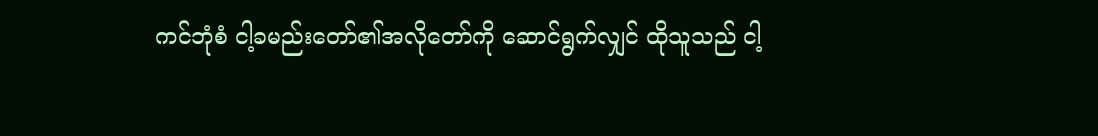ကင်ဘုံစံ ငါ့ခမည်းတော်၏အလိုတော်ကို ဆောင်ရွက်လျှင် ထိုသူသည် ငါ့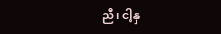ညီ၊ ငါ့နှ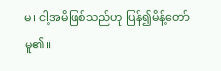မ၊ ငါ့အမိဖြစ်သည်ဟု ပြန်၍မိန့်တော်မူ၏။